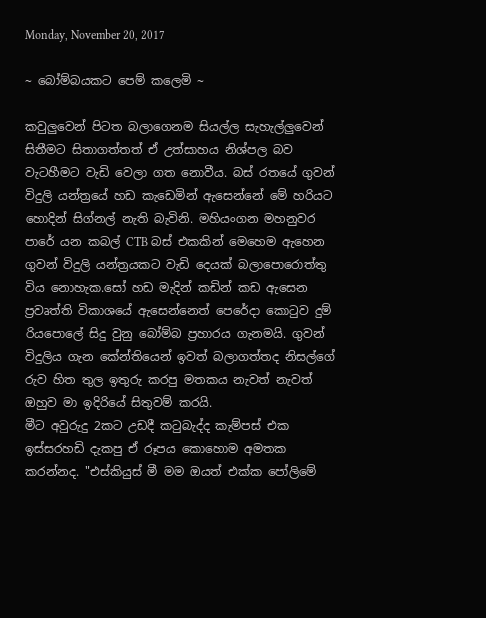Monday, November 20, 2017

~ බෝම්බයකට පෙම් කලෙමි ~

කවුලුවෙන් පිටත බලාගෙනම සියල්ල සැහැල්ලුවෙන් සිතීමට සිතාගත්තත් ඒ උත්සාහය නිශ්පල බව වැටහීමට වැඩි වෙලා ගත නොවීය. බස් රතයේ ගුවන් විදුලි යන්ත්‍රයේ හඩ කැඩෙමින් ඇසෙන්නේ මේ හරියට හොදින් සිග්නල් නැති බැවිනි. මහියංගන මහනුවර පාරේ යන කබල් CTB බස් එකකින් මෙහෙම ඇහෙන ගුවන් විදුලි යන්ත්‍රයකට වැඩි දෙයක් බලාපොරොත්තු විය නොහැක.සෝ හඩ මැදින් කඩින් කඩ ඇසෙන ප්‍රවෘත්ති විකාශයේ ඇසෙන්නෙත් පෙරේදා කොටුව දුම් රියපොලේ සිදු වුනු බෝම්බ ප්‍රහාරය ගැනමයි. ගුවන් විදුලිය ගැන කේන්තියෙන් ඉවත් බලාගත්තද නිසල්ගේ රුව හිත තුල ඉතුරු කරපු මතකය නැවත් නැවත් ඔහුව මා ඉදිරියේ සිතුවම් කරයි.
මීට අවුරුදු 2කට උඩදී කටුබැද්ද කැම්පස් එක ඉස්සරහඩි දැකපු ඒ රූපය කොහොම අමතක කරන්නද. "එස්කියුස් මී මම ඔයත් එක්ක පෝලිමේ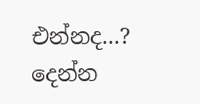එන්නද...? දෙන්න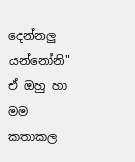දෙන්නලු යන්නෝනි"
ඒ ඔහු හා මම කතාකල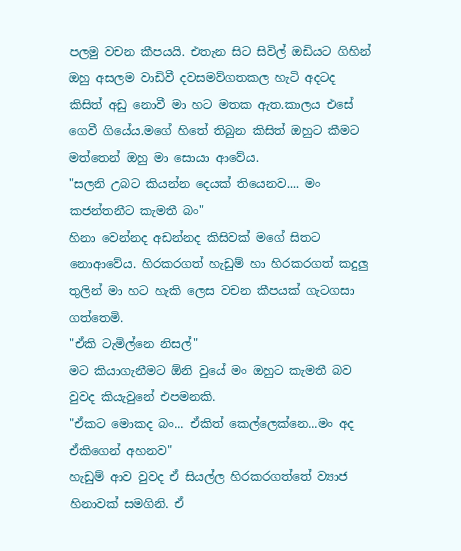පලමු වචන කීපයයි. එතැන සිට සිවිල් ඔඩියට ගිහින් ඔහු අසලම වාඩිවී දවසමව්ගතකල හැටි අදටද කිසිත් අඩු නොවී මා හට මතක ඇත.කාලය එසේ ගෙවී ගියේය.මගේ හිතේ තිබුන කිසිත් ඔහුට කීමට මත්තෙන් ඔහු මා සොයා ආවේය.
"සලනි උබට කියන්න දෙයක් තියෙනව.... මං කජන්තනීට කැමතී බං"
හිනා වෙන්නද අඩන්නද කිසිවක් මගේ සිතට නොආවේය. හිරකරගත් හැඩුම් හා හිරකරගත් කදුලු තුලින් මා හට හැකි ලෙස වචන කීපයක් ගැටගසා ගත්තෙමි.
"ඒකි ටැමිල්නෙ නිසල්"
මට කියාගැනීමට ඕනි වුයේ මං ඔහුට කැමතී බව වුවද කියැවුනේ එපමනකි.
"ඒකට මොකද බං... ඒකිත් කෙල්ලෙක්නෙ...මං අද ඒකිගෙන් අහනව"
හැඩුම් ආව වුවද ඒ සියල්ල හිරකරගත්තේ ව්‍යාජ හිනාවක් සමගිනි. ඒ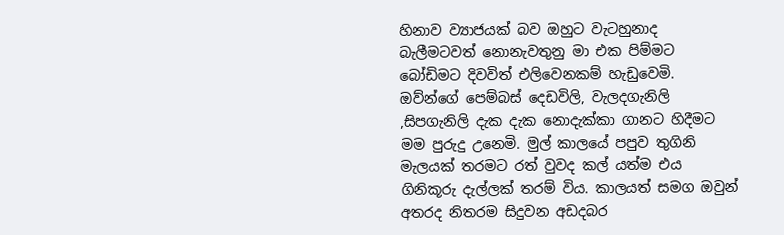හිනාව ව්‍යාජයක් බව ඔහුට වැටහුනාද බැලීමටවත් නොනැවතුනු මා එක පිම්මට බෝඩිමට දිවවිත් එලිවෙනකම් හැඩුවෙමි.
ඔව්න්ගේ පෙම්බස් දෙඩවිලි, වැලදගැනිලි ,සිපගැනිලි දැක දැක නොදැක්කා ගානට හිදීමට මම පුරුදු උනෙමි. මුල් කාලයේ පපුව තුගිනි මැලයක් තරමට රත් වුවද කල් යත්ම එය ගිනිකූරු දැල්ලක් තරම් විය. කාලයත් සමග ඔවුන් අතරද නිතරම සිදුවන අඩදබර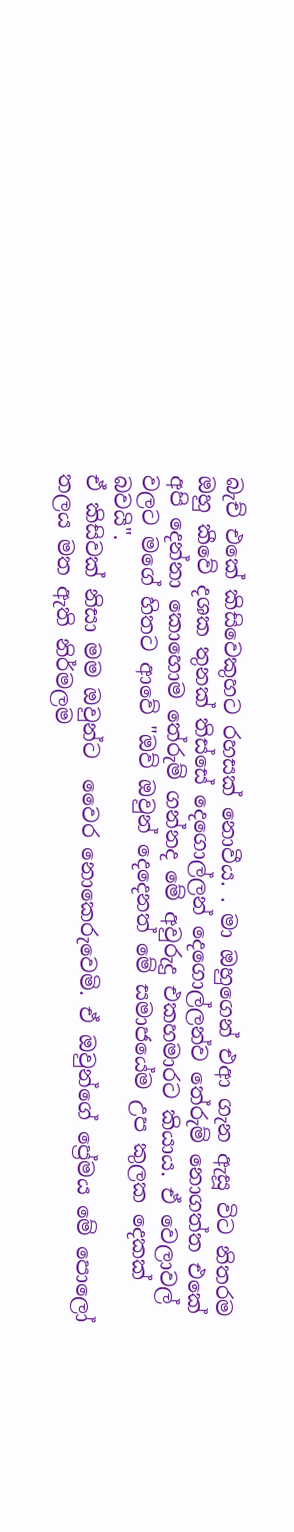බැච් එකේ කිසිවෙකුහට රහසක් නොවීය. . මා ඔහුගෙන් එආ ගැන ඇසූ විට නිතරම ඔහු කීවේ දශක තුනක් තිස්සේ දෙගොල්ලන් දෙගොල්ලන්ව තේරුම් නොගත්ත එකේ අපි දෙන්නා කොහොම තේරුම් ගන්නද මේ අවුරුදු එකහමාරට කියාය. ඒ වෙලාවල් වලට මගේ හිතට ආවේ "ඔව් ඔවුන් දෙදෙනත් මේ සමාජයේම උප කුලක දෙකක් බවයි".
ඒ කිසිවක් නිසා මම ඔවුන්ට  වෛර නොකෙරුවෙමි. ඒ ඔවුන්ගේ ප්‍රේමය මේ පොලෝ තලය මත ඇති නිර්මලම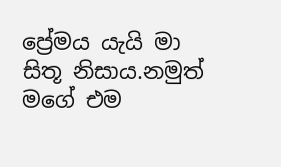ප්‍රේමය යැයි මා සිතූ නිසාය.නමුත් මගේ එම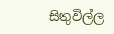සිතුවිල්ල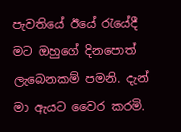පැවතියේ ඊයේ රැයේදී මට ඔහුගේ දිනපොත් ලැබෙනකම් පමනි. දැන් මා ඇයට වෛර කරමි.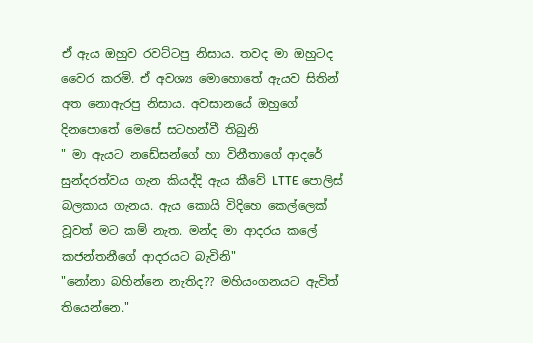ඒ ඇය ඔහුව රවට්ටපු නිසාය. තවද මා ඔහුටද වෛර කරමි. ඒ අවශ්‍ය මොහොතේ ඇයව සිතින් අත නොඇරපු නිසාය. අවසානයේ ඔහුගේ දිනපොතේ මෙසේ සටහන්වී තිබුනි
" මා ඇයට නඩේසන්ගේ හා විනීතාගේ ආදරේ සුන්දරත්වය ගැන කියද්දි ඇය කීවේ LTTE පොලිස් බලකාය ගැනය. ඇය කොයි විදිහෙ කෙල්ලෙක් වූවත් මට කම් නැත. මන්ද මා ආදරය කලේ කජන්තනීගේ ආදරයට බැවිනි"
"නෝනා බහින්නෙ නැතිද?? මහියංගනයට ඇවිත් තියෙන්නෙ."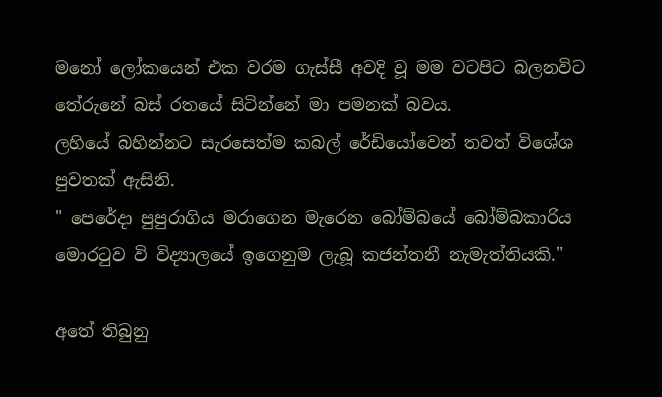මනෝ ලෝකයෙන් එක වරම ගැස්සී අවදි වූ මම වටපිට බලනවිට තේරුනේ බස් රතයේ සිටින්නේ මා පමනක් බවය.
ලහියේ බහින්නට සැරසෙත්ම කබල් රේඩියෝවෙන් තවත් විශේශ පුවතක් ඇසිනි.
" පෙරේදා පුපුරාගිය මරාගෙන මැරෙන බෝම්බයේ බෝම්බකාරිය මොරටුව වි විද්‍යාලයේ ඉගෙනුම ලැබූ කජන්තනී නැමැත්තියකි."

අතේ තිබුනු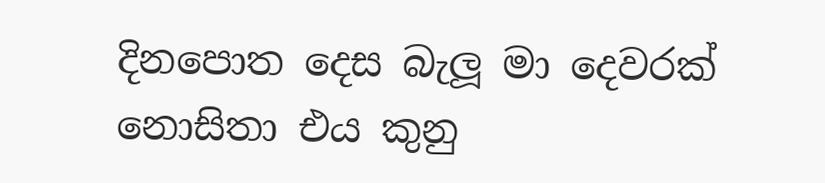දිනපොත දෙස බැලූ මා දෙවරක් නොසිතා එය කුනු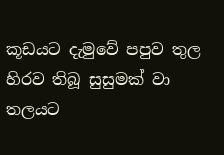කූඩයට දැමුවේ පපුව තුල හිරව තිබූ සුසුමක් වා තලයට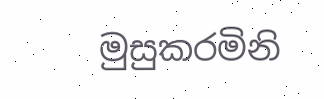මුසුකරමිනි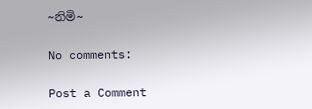~නිමි~

No comments:

Post a Comment